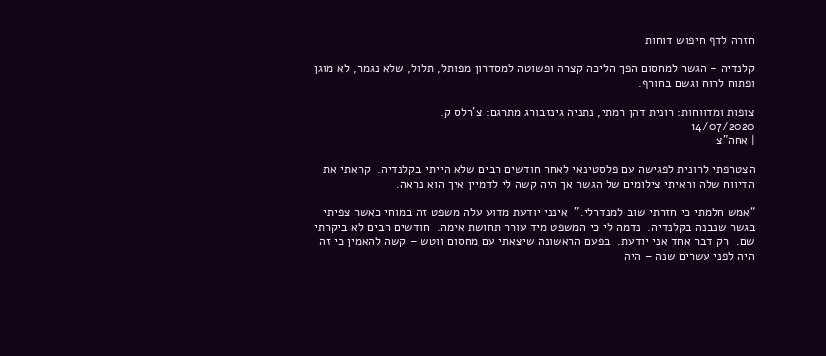חזרה לדף חיפוש דוחות

קלנדיה - הגשר למחסום הפך הליכה קצרה ופשוטה למסדרון מפותל, תלול, שלא נגמר, לא מוגן ופתוח לרוח וגשם בחורף.

צופות ומדווחות: רונית דהן רמתי, נתניה גינזבורג מתרגם: צ'רלס ק.
14/07/2020
| אחה"צ

הצטרפתי לרונית לפגישה עם פלסטינאי לאחר חודשים רבים שלא הייתי בקלנדיה.  קראתי את הדיווח שלה וראיתי צילומים של הגשר אך היה קשה לי לדמיין איך הוא נראה.

“אמש חלמתי כי חזרתי שוב למנדרלי.”  אינני יודעת מדוע עלה משפט זה במוחי כאשר צפיתי בגשר שנבנה בקלנדיה.  נדמה לי כי המשפט מיד עורר תחושת אימה.  חודשים רבים לא ביקרתי שם.  רק דבר אחד אני יודעת.  בפעם הראשונה שיצאתי עם מחסום ווטש – קשה להאמין כי זה היה לפני עשרים שנה – היה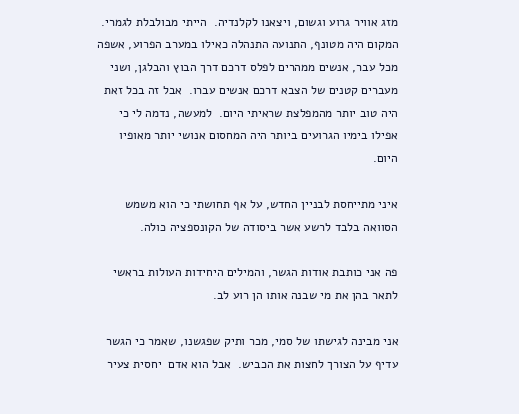מזג אוויר גרוע וגשום, ויצאנו לקלנדיה.  הייתי מבולבלת לגמרי.  המקום היה מטונף, התנועה התנהלה כאילו במערב הפרוע, אשפה מכל עבר, אנשים ממהרים לפלס דרכם דרך הבוץ והבלגן, ושני מעברים קטנים של הצבא דרכם אנשים עברו.  אבל זה בכל זאת היה טוב יותר מהמפלצת שראיתי היום.  למעשה, נדמה לי כי אפילו בימיו הגרועים ביותר היה המחסום אנושי יותר מאופיו היום.

איני מתייחסת לבניין החדש, על אף תחושתי כי הוא משמש הסוואה בלבד לרשע אשר ביסודה של הקונספציה כולה.

פה אני כותבת אודות הגשר, והמילים היחידות העולות בראשי לתאר בהן את מי שבנה אותו הן רוע לב.

אני מבינה לגישתו של סמי, מכר ותיק שפגשנו, שאמר כי הגשר עדיף על הצורך לחצות את הכביש.  אבל הוא אדם  יחסית צעיר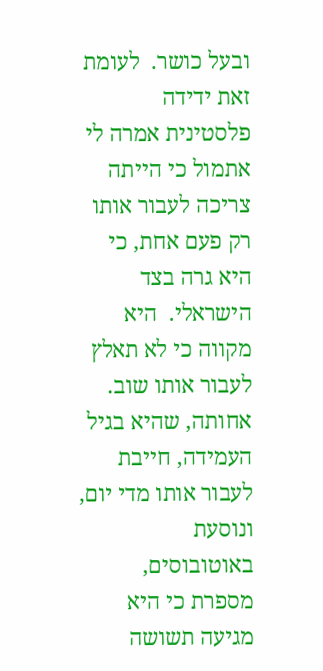ובעל כושר.  לעומת זאת ידידה פלסטינית אמרה לי אתמול כי הייתה צריכה לעבור אותו רק פעם אחת, כי היא גרה בצד הישראלי.  היא מקווה כי לא תאלץ לעבור אותו שוב. אחותה, שהיא בגיל העמידה, חייבת לעבור אותו מדי יום, ונוסעת באוטובוסים, מספרת כי היא מגיעה תשושה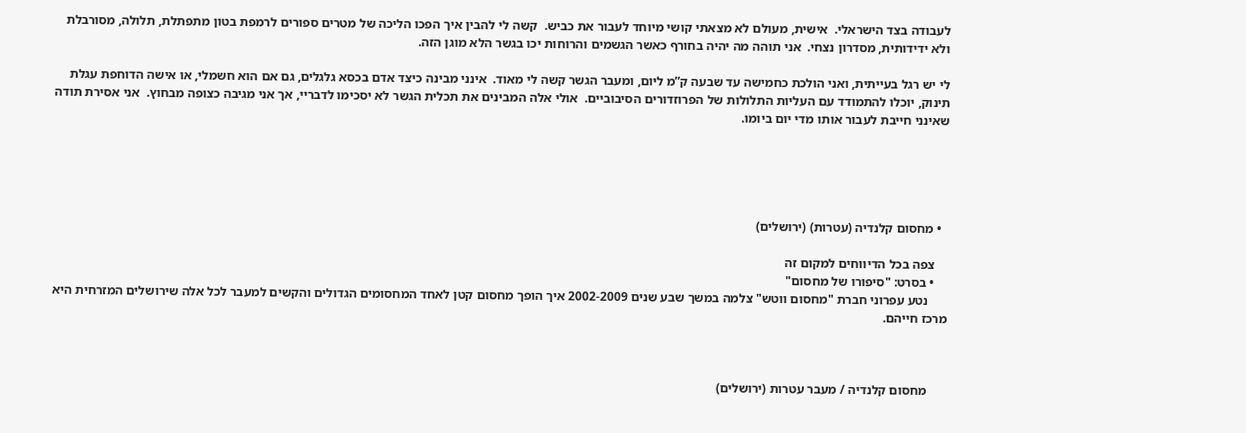לעבודה בצד הישראלי.  אישית, מעולם לא מצאתי קושי מיוחד לעבור את כביש.  קשה לי להבין איך הפכו הליכה של מטרים ספורים לרמפת בטון מתפתלת, תלולה, מסורבלת ולא ידידותית, מסדרון נצחי.  אני תוהה מה יהיה בחורף כאשר הגשמים והרוחות יכו בגשר הלא מוגן הזה.

לי יש רגל בעייתית, ואני הולכת כחמישה עד שבעה ק”מ ליום, ומעבר הגשר קשה לי מאוד.  אינני מבינה כיצד אדם בכסא גלגלים, גם אם הוא חשמלי, או אישה הדוחפת עגלת תינוק, יוכלו להתמודד עם העליות התלולות של הפרוזדורים הסיבוביים.  אולי אלה המבינים את תכלית הגשר לא יסכימו לדבריי, אך אני מגיבה כצופה מבחוץ.  אני אסירת תודה שאינני חייבת לעבור אותו מדי יום ביומו.





  • מחסום קלנדיה (עטרות) (ירושלים)

    צפה בכל הדיווחים למקום זה
    • בסרט: "סיפורו של מחסום"
      נטע עפרוני חברת "מחסום ווטש" צלמה במשך שבע שנים 2002-2009 איך הופך מחסום קטן לאחד המחסומים הגדולים והקשים למעבר לכל אלה שירושלים המזרחית היא מרכז חייהם.



      מחסום קלנדיה / מעבר עטרות (ירושלים)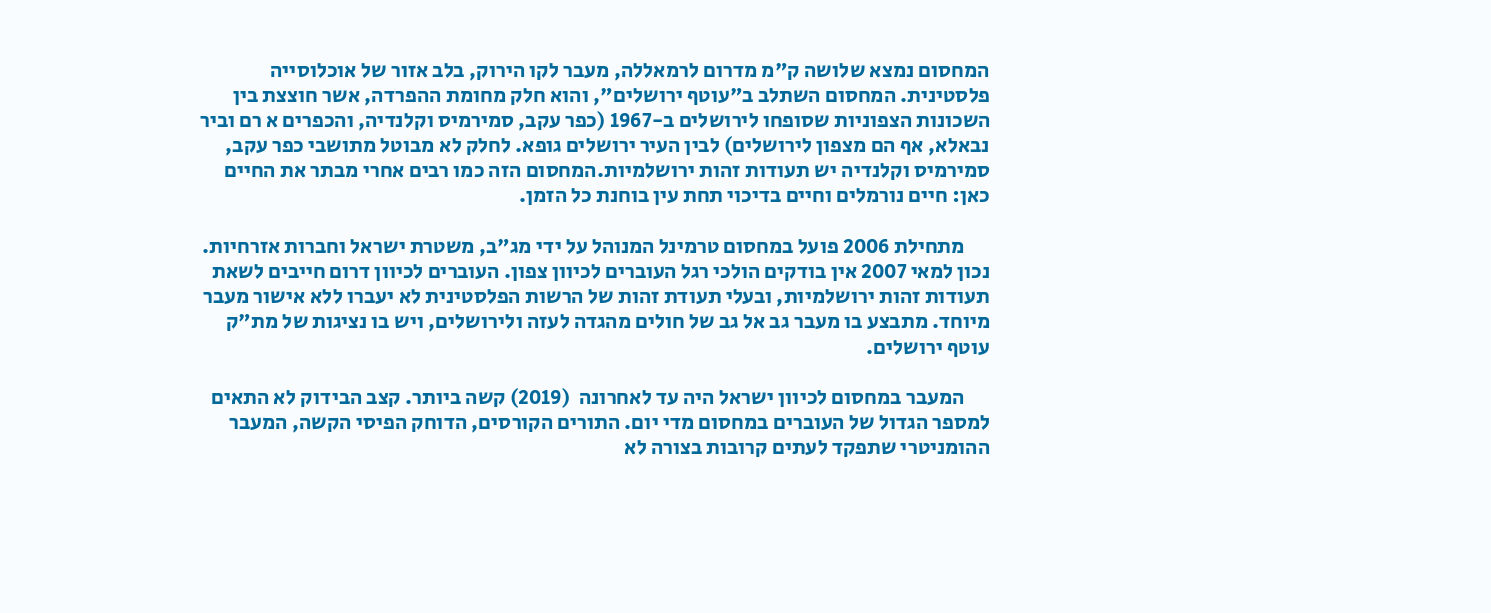המחסום נמצא שלושה ק"מ מדרום לרמאללה, מעבר לקו הירוק, בלב אזור של אוכלוסייה פלסטינית. המחסום השתלב ב"עוטף ירושלים", והוא חלק מחומת ההפרדה, אשר חוצצת בין השכונות הצפוניות שסופחו לירושלים ב-1967 (כפר עקב, סמירמיס וקלנדיה, והכפרים א רם וביר נבאלא, אף הם מצפון לירושלים) לבין העיר ירושלים גופא. לחלק לא מבוטל מתושבי כפר עקב, סמירמיס וקלנדיה יש תעודות זהות ירושלמיות.המחסום הזה כמו רבים אחרי מבתר את החיים כאן: חיים נורמלים וחיים בדיכוי תחת עין בוחנת כל הזמן.

      מתחילת 2006 פועל במחסום טרמינל המנוהל על ידי מג"ב, משטרת ישראל וחברות אזרחיות. נכון למאי 2007 אין בודקים הולכי רגל העוברים לכיוון צפון. העוברים לכיוון דרום חייבים לשאת תעודות זהות ירושלמיות, ובעלי תעודת זהות של הרשות הפלסטינית לא יעברו ללא אישור מעבר מיוחד. מתבצע בו מעבר גב אל גב של חולים מהגדה לעזה ולירושלים, ויש בו נציגות של מת"ק עוטף ירושלים.

      המעבר במחסום לכיוון ישראל היה עד לאחרונה  (2019) קשה ביותר. קצב הבידוק לא התאים למספר הגדול של העוברים במחסום מדי יום. התורים הקורסים, הדוחק הפיסי הקשה, המעבר ההומניטרי שתפקד לעתים קרובות בצורה לא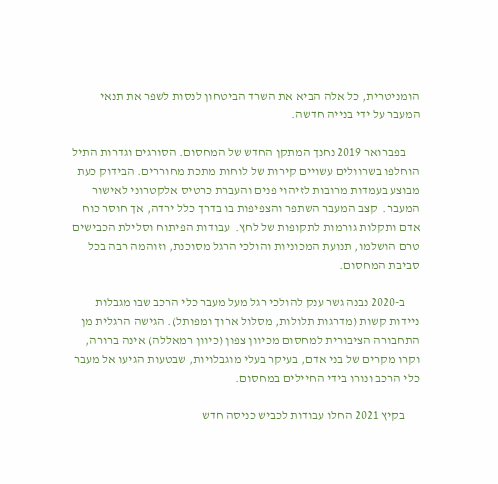הומניטרית, כל אלה הביא את השרד הביטחון לנסות לשפר את תנאי המעבר על ידי בנייה חדשה.

      בפברואר 2019 נחנך המתקן החדש של המחסום. הסורגים וגדרות התיל הוחלפו בשרוולים עשויים קירות של לוחות מתכת מחוררים. הבידוק כעת מבוצע בעמדות מרובות לזיהוי פנים והעברת כרטיס אלקטרוני לאישור המעבר.  קצב המעבר השתפר והצפיפות בו בדרך כלל ירדה, אך חוסר כוח אדם ותקלות גורמות לתקופות של לחץ.  עבודות הפיתוח וסלילת הכבישים טרם הושלמו, תנועת המכוניות והולכי הרגל מסוכנת, וזוהמה רבה בכל סביבת המחסום.

      ב-2020 נבנה גשר ענק להולכי רגל מעל מעבר כלי הרכב שבו מגבלות ניידות קשות (מדרגות תלולות, מסלול ארוך ומפותל). הגישה הרגלית מן התחבורה הציבורית למחסום מכיוון צפון (כיוון רמאללה) אינה ברורה, וקרו מקרים של בני אדם, בעיקר בעלי מוגבלויות, שבטעות הגיעו אל מעבר כלי הרכב ונורו בידי החיילים במחסום.

      בקיץ 2021 החלו עבודות לכביש כניסה חדש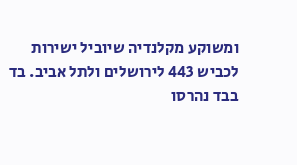ומשוקע מקלנדיה שיוביל ישירות לכביש 443 לירושלים ולתל אביב. בד בבד נהרסו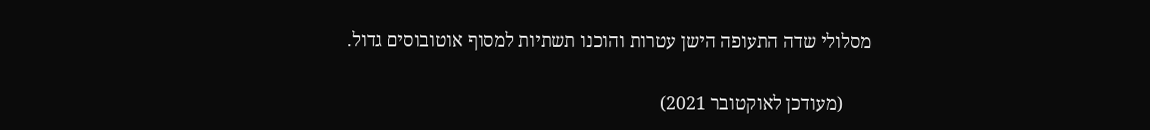מסלולי שדה התעופה הישן עטרות והוכנו תשתיות למסוף אוטובוסים גדול.

      (מעודכן לאוקטובר 2021)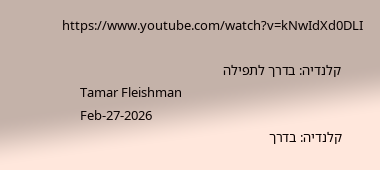https://www.youtube.com/watch?v=kNwIdXd0DLI

      קלנדיה: בדרך לתפילה
      Tamar Fleishman
      Feb-27-2026
      קלנדיה: בדרך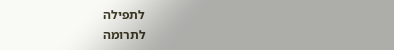לתפילה
לתרומה